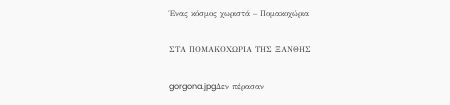Ένας κόσμος χωριστά – Πομακοχώρια

ΣΤΑ ΠΟΜΑΚΟΧΩΡΙΑ ΤΗΣ ΞΑΝΘΗΣ

gorgona.jpgΔεν πέρασαν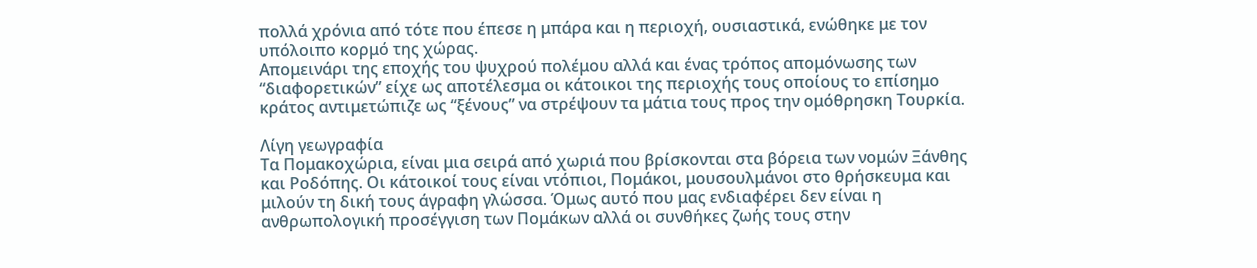πολλά χρόνια από τότε που έπεσε η μπάρα και η περιοχή, ουσιαστικά, ενώθηκε με τον υπόλοιπο κορμό της χώρας.
Απομεινάρι της εποχής του ψυχρού πολέμου αλλά και ένας τρόπος απομόνωσης των “διαφορετικών” είχε ως αποτέλεσμα οι κάτοικοι της περιοχής τους οποίους το επίσημο κράτος αντιμετώπιζε ως “ξένους” να στρέψουν τα μάτια τους προς την ομόθρησκη Τουρκία.

Λίγη γεωγραφία
Τα Πομακοχώρια, είναι μια σειρά από χωριά που βρίσκονται στα βόρεια των νομών Ξάνθης και Ροδόπης. Οι κάτοικοί τους είναι ντόπιοι, Πομάκοι, μουσουλμάνοι στο θρήσκευμα και μιλούν τη δική τους άγραφη γλώσσα. Όμως αυτό που μας ενδιαφέρει δεν είναι η ανθρωπολογική προσέγγιση των Πομάκων αλλά οι συνθήκες ζωής τους στην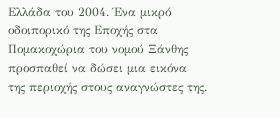Ελλάδα του 2004. Ένα μικρό οδοιπορικό της Εποχής στα Πομακοχώρια του νομού Ξάνθης προσπαθεί να δώσει μια εικόνα της περιοχής στους αναγνώστες της.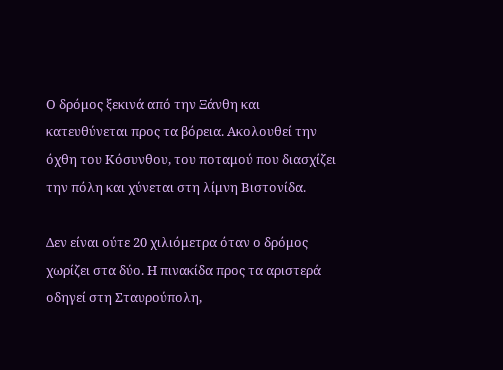Ο δρόμος ξεκινά από την Ξάνθη και κατευθύνεται προς τα βόρεια. Ακολουθεί την όχθη του Κόσυνθου, του ποταμού που διασχίζει την πόλη και χύνεται στη λίμνη Βιστονίδα.

Δεν είναι ούτε 20 χιλιόμετρα όταν ο δρόμος χωρίζει στα δύο. Η πινακίδα προς τα αριστερά οδηγεί στη Σταυρούπολη,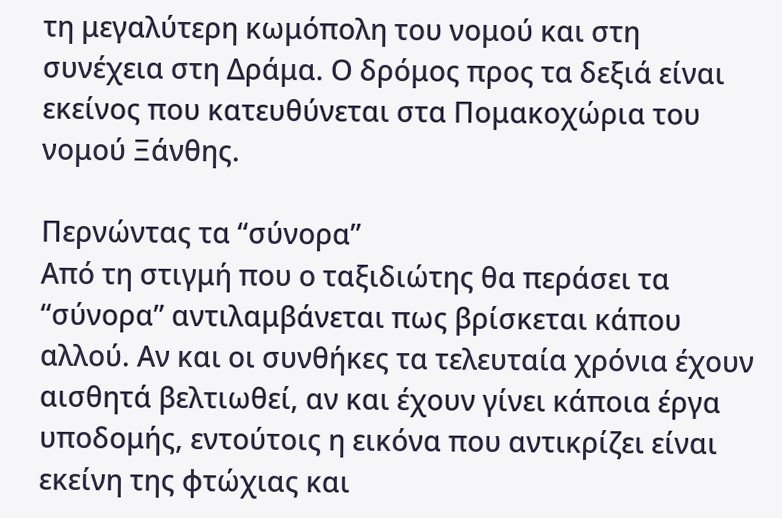τη μεγαλύτερη κωμόπολη του νομού και στη συνέχεια στη Δράμα. Ο δρόμος προς τα δεξιά είναι εκείνος που κατευθύνεται στα Πομακοχώρια του νομού Ξάνθης.

Περνώντας τα “σύνορα”
Από τη στιγμή που ο ταξιδιώτης θα περάσει τα “σύνορα” αντιλαμβάνεται πως βρίσκεται κάπου αλλού. Αν και οι συνθήκες τα τελευταία χρόνια έχουν αισθητά βελτιωθεί, αν και έχουν γίνει κάποια έργα υποδομής, εντούτοις η εικόνα που αντικρίζει είναι εκείνη της φτώχιας και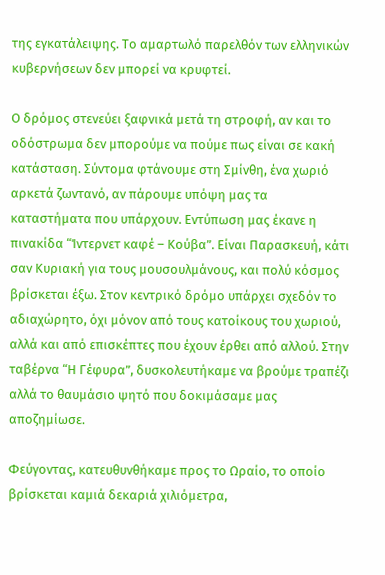της εγκατάλειψης. Το αμαρτωλό παρελθόν των ελληνικών κυβερνήσεων δεν μπορεί να κρυφτεί.

Ο δρόμος στενεύει ξαφνικά μετά τη στροφή, αν και το οδόστρωμα δεν μπορούμε να πούμε πως είναι σε κακή κατάσταση. Σύντομα φτάνουμε στη Σμίνθη, ένα χωριό αρκετά ζωντανό, αν πάρουμε υπόψη μας τα καταστήματα που υπάρχουν. Εντύπωση μας έκανε η πινακίδα “Ίντερνετ καφέ – Κούβα”. Είναι Παρασκευή, κάτι σαν Κυριακή για τους μουσουλμάνους, και πολύ κόσμος βρίσκεται έξω. Στον κεντρικό δρόμο υπάρχει σχεδόν το αδιαχώρητο, όχι μόνον από τους κατοίκους του χωριού, αλλά και από επισκέπτες που έχουν έρθει από αλλού. Στην ταβέρνα “Η Γέφυρα”, δυσκολευτήκαμε να βρούμε τραπέζι αλλά το θαυμάσιο ψητό που δοκιμάσαμε μας αποζημίωσε.

Φεύγοντας, κατευθυνθήκαμε προς το Ωραίο, το οποίο βρίσκεται καμιά δεκαριά χιλιόμετρα,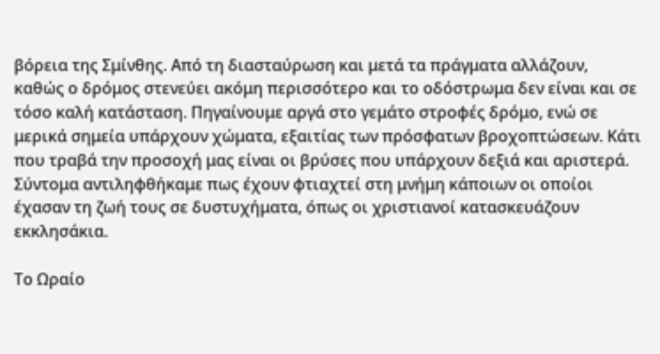βόρεια της Σμίνθης. Από τη διασταύρωση και μετά τα πράγματα αλλάζουν, καθώς ο δρόμος στενεύει ακόμη περισσότερο και το οδόστρωμα δεν είναι και σε τόσο καλή κατάσταση. Πηγαίνουμε αργά στο γεμάτο στροφές δρόμο, ενώ σε μερικά σημεία υπάρχουν χώματα, εξαιτίας των πρόσφατων βροχοπτώσεων. Κάτι που τραβά την προσοχή μας είναι οι βρύσες που υπάρχουν δεξιά και αριστερά. Σύντομα αντιληφθήκαμε πως έχουν φτιαχτεί στη μνήμη κάποιων οι οποίοι έχασαν τη ζωή τους σε δυστυχήματα, όπως οι χριστιανοί κατασκευάζουν εκκλησάκια.

Το Ωραίο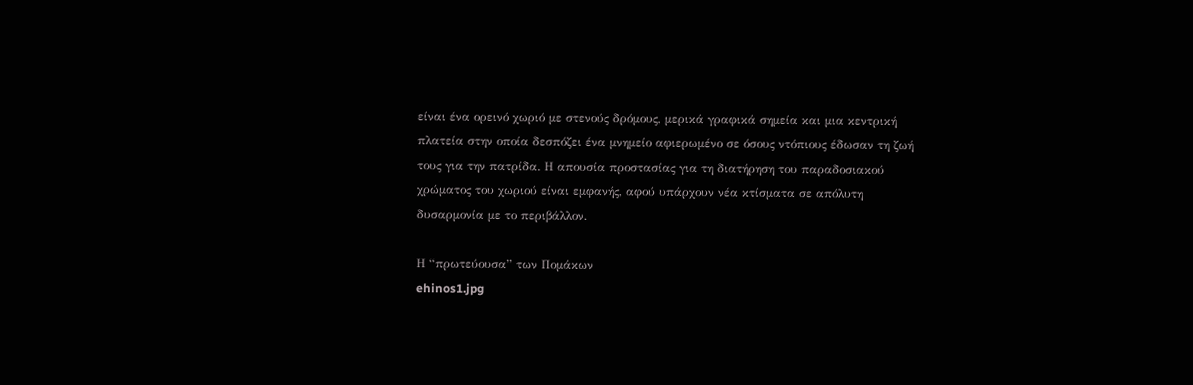είναι ένα ορεινό χωριό με στενούς δρόμους, μερικά γραφικά σημεία και μια κεντρική πλατεία στην οποία δεσπόζει ένα μνημείο αφιερωμένο σε όσους ντόπιους έδωσαν τη ζωή τους για την πατρίδα. Η απουσία προστασίας για τη διατήρηση του παραδοσιακού χρώματος του χωριού είναι εμφανής, αφού υπάρχουν νέα κτίσματα σε απόλυτη δυσαρμονία με το περιβάλλον.

Η “πρωτεύουσα” των Πομάκων
ehinos1.jpg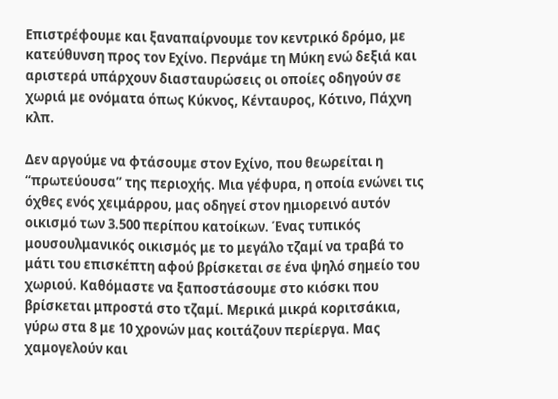Επιστρέφουμε και ξαναπαίρνουμε τον κεντρικό δρόμο, με κατεύθυνση προς τον Εχίνο. Περνάμε τη Μύκη ενώ δεξιά και αριστερά υπάρχουν διασταυρώσεις οι οποίες οδηγούν σε χωριά με ονόματα όπως Κύκνος, Κένταυρος, Κότινο, Πάχνη κλπ.

Δεν αργούμε να φτάσουμε στον Εχίνο, που θεωρείται η “πρωτεύουσα” της περιοχής. Μια γέφυρα, η οποία ενώνει τις όχθες ενός χειμάρρου, μας οδηγεί στον ημιορεινό αυτόν οικισμό των 3.500 περίπου κατοίκων. Ένας τυπικός μουσουλμανικός οικισμός με το μεγάλο τζαμί να τραβά το μάτι του επισκέπτη αφού βρίσκεται σε ένα ψηλό σημείο του χωριού. Καθόμαστε να ξαποστάσουμε στο κιόσκι που βρίσκεται μπροστά στο τζαμί. Μερικά μικρά κοριτσάκια, γύρω στα 8 με 10 χρονών μας κοιτάζουν περίεργα. Μας χαμογελούν και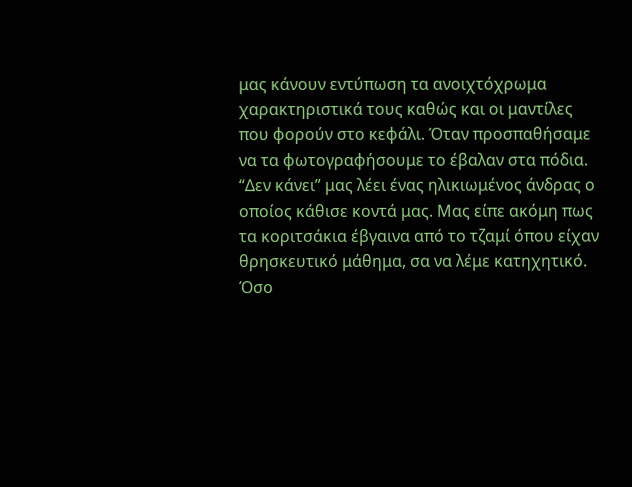μας κάνουν εντύπωση τα ανοιχτόχρωμα χαρακτηριστικά τους καθώς και οι μαντίλες που φορούν στο κεφάλι. Όταν προσπαθήσαμε να τα φωτογραφήσουμε το έβαλαν στα πόδια. “Δεν κάνει” μας λέει ένας ηλικιωμένος άνδρας ο οποίος κάθισε κοντά μας. Μας είπε ακόμη πως τα κοριτσάκια έβγαινα από το τζαμί όπου είχαν θρησκευτικό μάθημα, σα να λέμε κατηχητικό. Όσο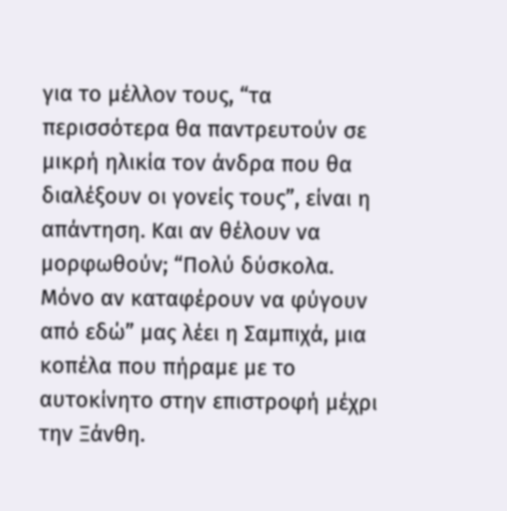για το μέλλον τους, “τα περισσότερα θα παντρευτούν σε μικρή ηλικία τον άνδρα που θα διαλέξουν οι γονείς τους”, είναι η απάντηση. Και αν θέλουν να μορφωθούν; “Πολύ δύσκολα. Μόνο αν καταφέρουν να φύγουν από εδώ” μας λέει η Σαμπιχά, μια κοπέλα που πήραμε με το αυτοκίνητο στην επιστροφή μέχρι την Ξάνθη.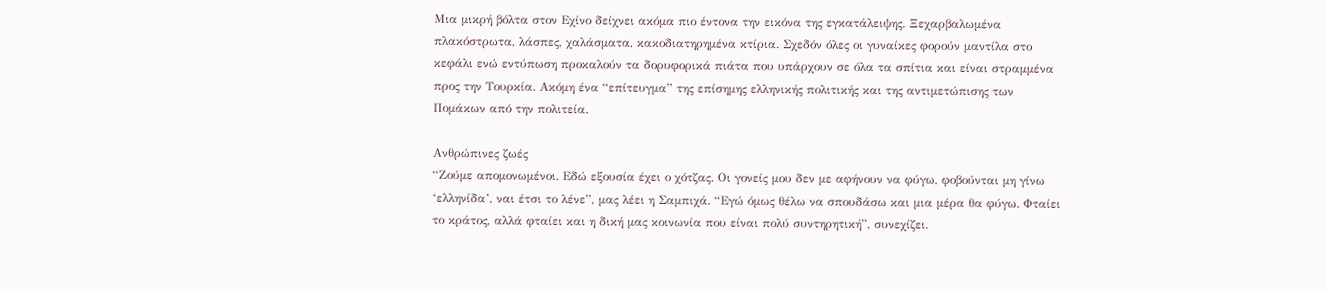Μια μικρή βόλτα στον Εχίνο δείχνει ακόμα πιο έντονα την εικόνα της εγκατάλειψης. Ξεχαρβαλωμένα πλακόστρωτα, λάσπες, χαλάσματα, κακοδιατηρημένα κτίρια. Σχεδόν όλες οι γυναίκες φορούν μαντίλα στο κεφάλι ενώ εντύπωση προκαλούν τα δορυφορικά πιάτα που υπάρχουν σε όλα τα σπίτια και είναι στραμμένα προς την Τουρκία. Ακόμη ένα “επίτευγμα” της επίσημης ελληνικής πολιτικής και της αντιμετώπισης των Πομάκων από την πολιτεία.

Ανθρώπινες ζωές
“Ζούμε απομονωμένοι. Εδώ εξουσία έχει ο χότζας. Οι γονείς μου δεν με αφήνουν να φύγω, φοβούνται μη γίνω ‘ελληνίδα’, ναι έτσι το λένε”, μας λέει η Σαμπιχά. “Εγώ όμως θέλω να σπουδάσω και μια μέρα θα φύγω. Φταίει το κράτος, αλλά φταίει και η δική μας κοινωνία που είναι πολύ συντηρητική”, συνεχίζει.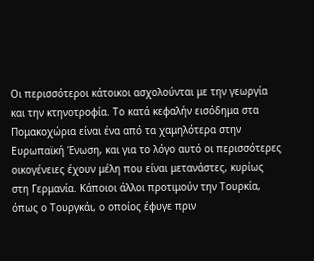Οι περισσότεροι κάτοικοι ασχολούνται με την γεωργία και την κτηνοτροφία. Το κατά κεφαλήν εισόδημα στα Πομακοχώρια είναι ένα από τα χαμηλότερα στην Ευρωπαϊκή Ένωση, και για το λόγο αυτό οι περισσότερες οικογένειες έχουν μέλη που είναι μετανάστες, κυρίως στη Γερμανία. Κάποιοι άλλοι προτιμούν την Τουρκία, όπως ο Τουργκάι, ο οποίος έφυγε πριν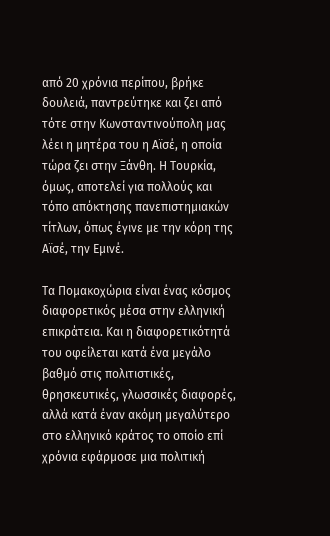από 20 χρόνια περίπου, βρήκε δουλειά, παντρεύτηκε και ζει από τότε στην Κωνσταντινούπολη μας λέει η μητέρα του η Αϊσέ, η οποία τώρα ζει στην Ξάνθη. Η Τουρκία, όμως, αποτελεί για πολλούς και τόπο απόκτησης πανεπιστημιακών τίτλων, όπως έγινε με την κόρη της Αϊσέ, την Εμινέ.

Τα Πομακοχώρια είναι ένας κόσμος διαφορετικός μέσα στην ελληνική επικράτεια. Και η διαφορετικότητά του οφείλεται κατά ένα μεγάλο βαθμό στις πολιτιστικές, θρησκευτικές, γλωσσικές διαφορές, αλλά κατά έναν ακόμη μεγαλύτερο στο ελληνικό κράτος το οποίο επί χρόνια εφάρμοσε μια πολιτική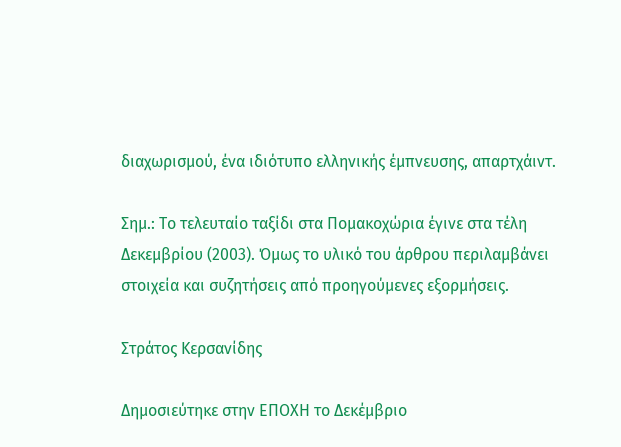διαχωρισμού, ένα ιδιότυπο ελληνικής έμπνευσης, απαρτχάιντ.

Σημ.: Το τελευταίο ταξίδι στα Πομακοχώρια έγινε στα τέλη Δεκεμβρίου (2003). Όμως το υλικό του άρθρου περιλαμβάνει στοιχεία και συζητήσεις από προηγούμενες εξορμήσεις.

Στράτος Κερσανίδης

Δημοσιεύτηκε στην ΕΠΟΧΗ το Δεκέμβριο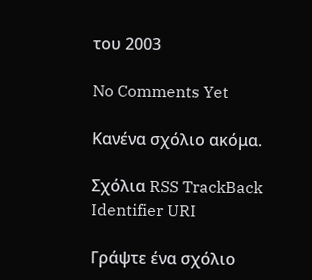του 2003

No Comments Yet

Κανένα σχόλιο ακόμα.

Σχόλια RSS TrackBack Identifier URI

Γράψτε ένα σχόλιο